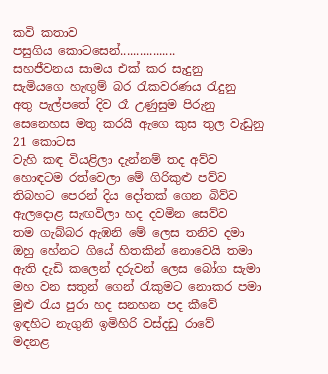කවි කතාව
පසුගිය කොටසෙන්.................
සහජීවනය සාමය එක් කර සැදුනු
සැමියගෙ හැඟුම් බර රැකවරණය රැදුනු
අතු පැල්පතේ දිව රෑ උණුසුම පිරුනු
සෙනෙහස මතු කරයි ඇගෙ කුස තුල වැඩුනු
21 කොටස
වැහි කඳ වියළිලා දැන්නම් තද අව්ව
හොඳටම රත්වෙලා මේ ගිරිකුළු පව්ව
තිබහට පෙරන් දිය දෝතක් ගෙන බිව්ව
ඇලදොළ සැඟවිලා හද දවමින සෙව්ව
තම ගැබ්බර ඇඹනි මේ ලෙස තනිව දමා
ඔහු හේනට ගියේ හිතකින් නොවෙයි තමා
ඇති දැඩි කලෙන් දරුවන් ලෙස බෝග සැමා
මහ වන සතුන් ගෙන් රැකුමට නොකර පමා
මුළු රැය පුරා හද සනහන පද කීවේ
ඉඳහිට නැගුනි ඉමිහිරි වස්දඩු රාවේ
මදනළ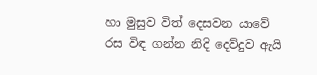හා මුසුව විත් දෙසවන යාවේ
රස විඳ ගන්න නිදි දෙව්දුව ඇයි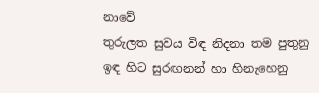නාවේ
තුරුලත සුවය විඳ නිදනා තම පුතුනු
ඉඳ හිට සුරඟනන් හා හිනැහෙනු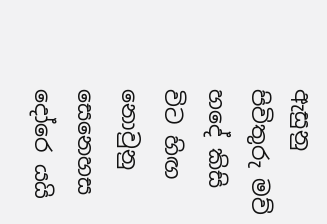ඇසුනු
පිවිතුරු මව් හදේ කිසි විට හිඟ නොවුනු
සෙනෙහස දෝරෙ යයි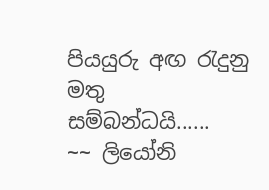පියයුරු අඟ රැදුනු
මතු සම්බන්ධයි......
~~ ලියෝනි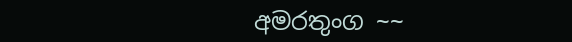අමරතුංග ~~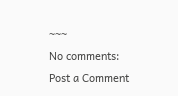~~~
No comments:
Post a Comment